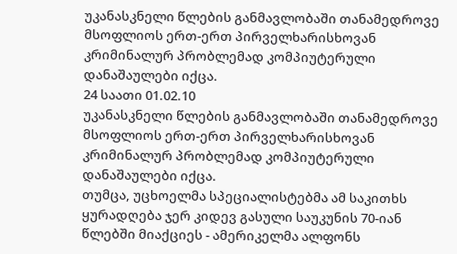უკანასკნელი წლების განმავლობაში თანამედროვე მსოფლიოს ერთ-ერთ პირველხარისხოვან კრიმინალურ პრობლემად კომპიუტერული დანაშაულები იქცა.
24 საათი 01.02.10
უკანასკნელი წლების განმავლობაში თანამედროვე მსოფლიოს ერთ-ერთ პირველხარისხოვან კრიმინალურ პრობლემად კომპიუტერული დანაშაულები იქცა.
თუმცა, უცხოელმა სპეციალისტებმა ამ საკითხს ყურადღება ჯერ კიდევ გასული საუკუნის 70-იან წლებში მიაქციეს - ამერიკელმა ალფონს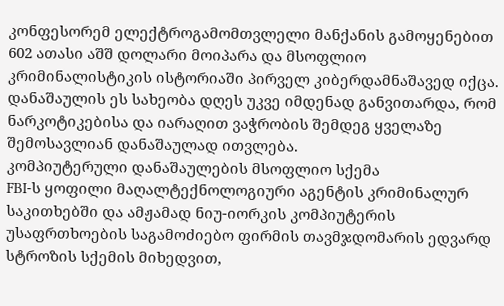კონფესორემ ელექტროგამომთვლელი მანქანის გამოყენებით 602 ათასი აშშ დოლარი მოიპარა და მსოფლიო კრიმინალისტიკის ისტორიაში პირველ კიბერდამნაშავედ იქცა. დანაშაულის ეს სახეობა დღეს უკვე იმდენად განვითარდა, რომ ნარკოტიკებისა და იარაღით ვაჭრობის შემდეგ ყველაზე შემოსავლიან დანაშაულად ითვლება.
კომპიუტერული დანაშაულების მსოფლიო სქემა
FBI-ს ყოფილი მაღალტექნოლოგიური აგენტის კრიმინალურ საკითხებში და ამჟამად ნიუ-იორკის კომპიუტერის უსაფრთხოების საგამოძიებო ფირმის თავმჯდომარის ედვარდ სტროზის სქემის მიხედვით,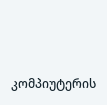კომპიუტერის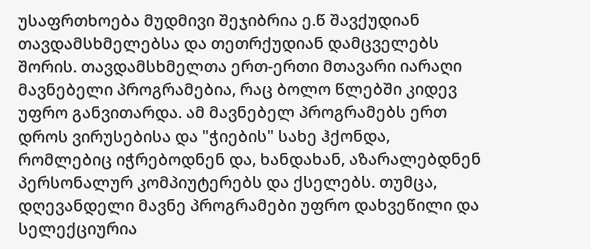უსაფრთხოება მუდმივი შეჯიბრია ე.წ შავქუდიან თავდამსხმელებსა და თეთრქუდიან დამცველებს შორის. თავდამსხმელთა ერთ-ერთი მთავარი იარაღი მავნებელი პროგრამებია, რაც ბოლო წლებში კიდევ უფრო განვითარდა. ამ მავნებელ პროგრამებს ერთ დროს ვირუსებისა და "ჭიების" სახე ჰქონდა, რომლებიც იჭრებოდნენ და, ხანდახან, აზარალებდნენ პერსონალურ კომპიუტერებს და ქსელებს. თუმცა, დღევანდელი მავნე პროგრამები უფრო დახვეწილი და სელექციურია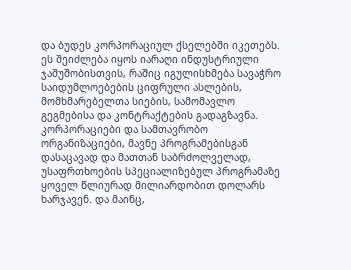და ბუდეს კორპორაციულ ქსელებში იკეთებს. ეს შეიძლება იყოს იარაღი ინდუსტრიული ჯაშუშობისთვის, რაშიც იგულისხმება სავაჭრო საიდუმლოებების ციფრული ასლების, მომხმარებელთა სიების, სამომავლო გეგმებისა და კონტრაქტების გადაგზავნა. კორპორაციები და სამთავრობო ორგანიზაციები, მავნე პროგრამებისგან დასაცავად და მათთან საბრძოლველად, უსაფრთხოების სპეციალიზებულ პროგრამაზე ყოველ წლიურად მილიარდობით დოლარს ხარჯავენ. და მაინც,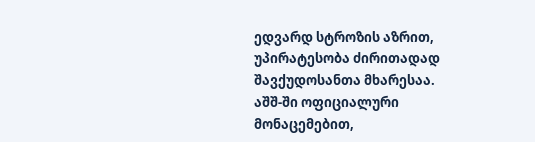ედვარდ სტროზის აზრით, უპირატესობა ძირითადად შავქუდოსანთა მხარესაა.
აშშ-ში ოფიციალური მონაცემებით,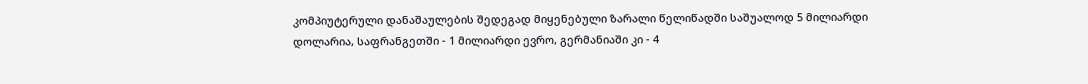კომპიუტერული დანაშაულების შედეგად მიყენებული ზარალი წელიწადში საშუალოდ 5 მილიარდი დოლარია, საფრანგეთში - 1 მილიარდი ევრო, გერმანიაში კი - 4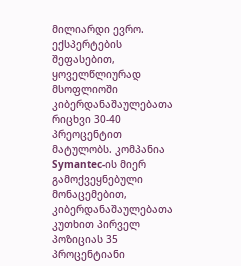მილიარდი ევრო. ექსპერტების შეფასებით, ყოველწლიურად მსოფლიოში კიბერდანაშაულებათა რიცხვი 30-40 პრეოცენტით მატულობს. კომპანია Symantec-ის მიერ გამოქვეყნებული მონაცემებით, კიბერდანაშაულებათა კუთხით პირველ პოზიციას 35 პროცენტიანი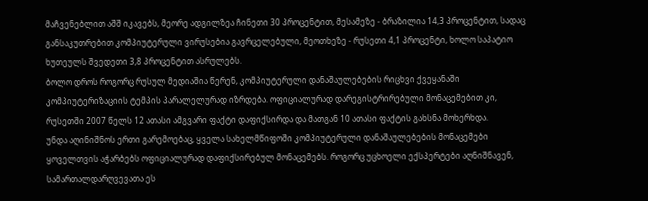მაჩვენებლით აშშ იკავებს, მეორე ადგილზეა ჩინეთი 30 პროცენტით, მესამეზე - ბრაზილია 14,3 პროცენტით, სადაც განსაკუთრებით კომპიუტერული ვირუსებია გავრცელებული, მეოთხეზე - რუსეთი 4,1 პროცენტი, ხოლო საპატიო ხუთეულს შვედეთი 3,8 პროცენტით ასრულებს.
ბოლო დროს როგორც რუსულ მედიაშია წერენ, კომპიუტერული დანაშაულებების რიცხვი ქვეყანაში კომპიუტერიზაციის ტემპის პარალელურად იზრდება. ოფიციალურად დარეგისტრირებული მონაცემებით კი, რუსეთში 2007 წელს 12 ათასი ამგვარი ფაქტი დაფიქსირდა და მათგან 10 ათასი ფაქტის გახსნა მოხერხდა.
უნდა აღინიშნოს ერთი გარემოებაც, ყველა სახელმწიფოში კომპიუტერული დანაშაულებების მონაცემები ყოველთვის აჭარბებს ოფიციალურად დაფიქსირებულ მონაცემებს. როგორც უცხოელი ექსპერტები აღნიშნავენ, სამართალდარღვევათა ეს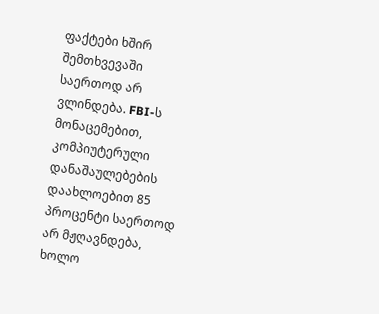ფაქტები ხშირ შემთხვევაში საერთოდ არ ვლინდება. FBI-ს მონაცემებით, კომპიუტერული დანაშაულებების დაახლოებით 85 პროცენტი საერთოდ არ მჟღავნდება, ხოლო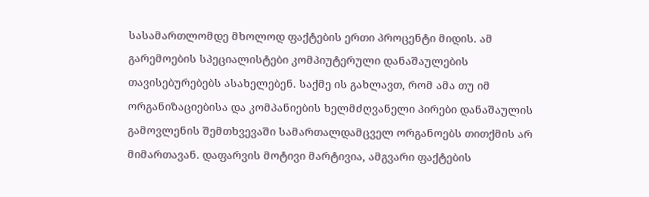სასამართლომდე მხოლოდ ფაქტების ერთი პროცენტი მიდის. ამ გარემოების სპეციალისტები კომპიუტერული დანაშაულების თავისებურებებს ასახელებენ. საქმე ის გახლავთ, რომ ამა თუ იმ ორგანიზაციებისა და კომპანიების ხელმძღვანელი პირები დანაშაულის გამოვლენის შემთხვევაში სამართალდამცველ ორგანოებს თითქმის არ მიმართავან. დაფარვის მოტივი მარტივია, ამგვარი ფაქტების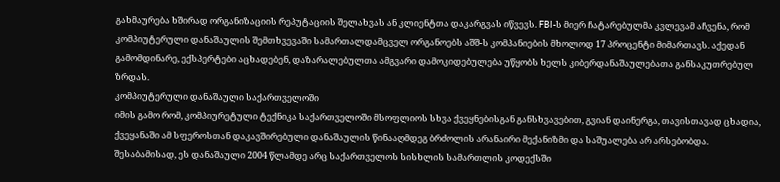გახმაურება ხშირად ორგანიზაციის რეპუტაციის შელახვას ან კლიენტთა დაკარგვას იწვევს. FBI-ს მიერ ჩატარებულმა კვლევამ აჩვენა, რომ კომპიუტერული დანაშაულის შემთხვევაში სამართალდამცველ ორგანოებს აშშ-ს კომპანიების მხოლოდ 17 პროცენტი მიმართავს. აქედან გამომდინარე, ექსპერტები აცხადებენ, დაზარალებულთა ამგვარი დამოკიდებულება უწყობს ხელს კიბერდანაშაულებათა განსაკუთრებულ ზრდას.
კომპიუტერული დანაშაული საქართველოში
იმის გამო რომ, კომპიურეტული ტექნიკა საქართველოში მსოფლიოს სხვა ქვეყნებისგან განსხვავებით, გვიან დაინერგა, თავისთავად ცხადია, ქვეყანაში ამ სფეროსთან დაკავშირებული დანაშაულის წინააღმდეგ ბრძოლის არანაირი მექანიზმი და საშუალება არ არსებობდა. შესაბამისად, ეს დანაშაული 2004 წლამდე არც საქართველოს სისხლის სამართლის კოდექსში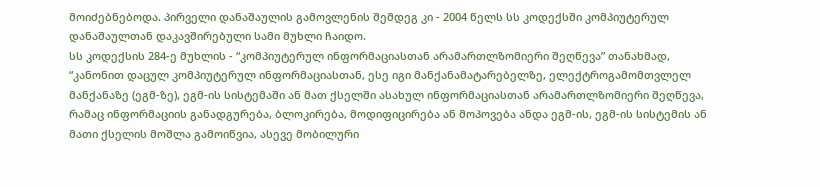მოიძებნებოდა. პირველი დანაშაულის გამოვლენის შემდეგ კი - 2004 წელს სს კოდექსში კომპიუტერულ დანაშაულთან დაკავშირებული სამი მუხლი ჩაიდო.
სს კოდექსის 284-ე მუხლის - “კომპიუტერულ ინფორმაციასთან არამართლზომიერი შეღწევა” თანახმად, “კანონით დაცულ კომპიუტერულ ინფორმაციასთან, ესე იგი მანქანამატარებელზე, ელექტროგამომთვლელ მანქანაზე (ეგმ-ზე), ეგმ-ის სისტემაში ან მათ ქსელში ასახულ ინფორმაციასთან არამართლზომიერი შეღწევა, რამაც ინფორმაციის განადგურება, ბლოკირება, მოდიფიცირება ან მოპოვება ანდა ეგმ-ის, ეგმ-ის სისტემის ან მათი ქსელის მოშლა გამოიწვია, ასევე მობილური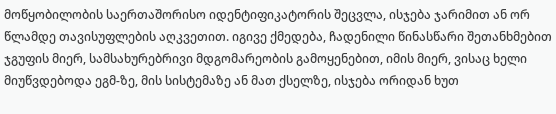მოწყობილობის საერთაშორისო იდენტიფიკატორის შეცვლა, ისჯება ჯარიმით ან ორ წლამდე თავისუფლების აღკვეთით. იგივე ქმედება, ჩადენილი წინასწარი შეთანხმებით ჯგუფის მიერ, სამსახურებრივი მდგომარეობის გამოყენებით, იმის მიერ, ვისაც ხელი მიუწვდებოდა ეგმ-ზე, მის სისტემაზე ან მათ ქსელზე, ისჯება ორიდან ხუთ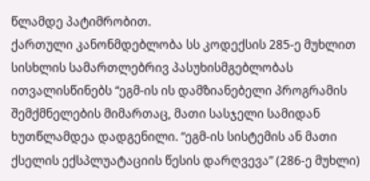წლამდე პატიმრობით.
ქართული კანონმდებლობა სს კოდექსის 285-ე მუხლით სისხლის სამართლებრივ პასუხისმგებლობას ითვალისწინებს “ეგმ-ის ის დამზიანებელი პროგრამის შემქმნელების მიმართაც, მათი სასჯელი სამიდან ხუთწლამდეა დადგენილი. “ეგმ-ის სისტემის ან მათი ქსელის ექსპლუატაციის წესის დარღვევა” (286-ე მუხლი)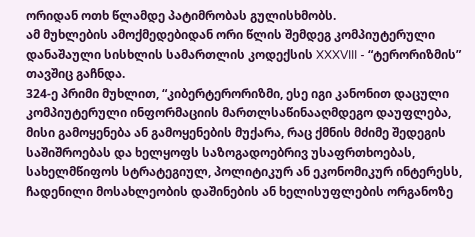ორიდან ოთხ წლამდე პატიმრობას გულისხმობს.
ამ მუხლების ამოქმედებიდან ორი წლის შემდეგ კომპიუტერული დანაშაული სისხლის სამართლის კოდექსის XXXVIII - “ტერორიზმის” თავშიც გაჩნდა.
324-ე პრიმი მუხლით, “კიბერტერორიზმი, ესე იგი კანონით დაცული კომპიუტერული ინფორმაციის მართლსაწინააღმდეგო დაუფლება, მისი გამოყენება ან გამოყენების მუქარა, რაც ქმნის მძიმე შედეგის საშიშროებას და ხელყოფს საზოგადოებრივ უსაფრთხოებას, სახელმწიფოს სტრატეგიულ, პოლიტიკურ ან ეკონომიკურ ინტერესს, ჩადენილი მოსახლეობის დაშინების ან ხელისუფლების ორგანოზე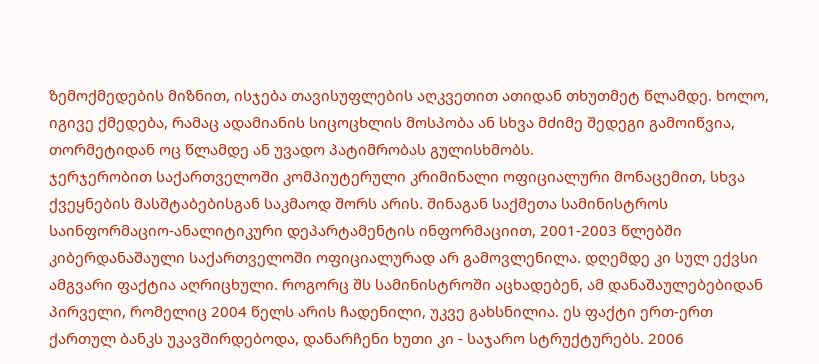ზემოქმედების მიზნით, ისჯება თავისუფლების აღკვეთით ათიდან თხუთმეტ წლამდე. ხოლო, იგივე ქმედება, რამაც ადამიანის სიცოცხლის მოსპობა ან სხვა მძიმე შედეგი გამოიწვია, თორმეტიდან ოც წლამდე ან უვადო პატიმრობას გულისხმობს.
ჯერჯერობით საქართველოში კომპიუტერული კრიმინალი ოფიციალური მონაცემით, სხვა ქვეყნების მასშტაბებისგან საკმაოდ შორს არის. შინაგან საქმეთა სამინისტროს საინფორმაციო-ანალიტიკური დეპარტამენტის ინფორმაციით, 2001-2003 წლებში კიბერდანაშაული საქართველოში ოფიციალურად არ გამოვლენილა. დღემდე კი სულ ექვსი ამგვარი ფაქტია აღრიცხული. როგორც შს სამინისტროში აცხადებენ, ამ დანაშაულებებიდან პირველი, რომელიც 2004 წელს არის ჩადენილი, უკვე გახსნილია. ეს ფაქტი ერთ-ერთ ქართულ ბანკს უკავშირდებოდა, დანარჩენი ხუთი კი - საჯარო სტრუქტურებს. 2006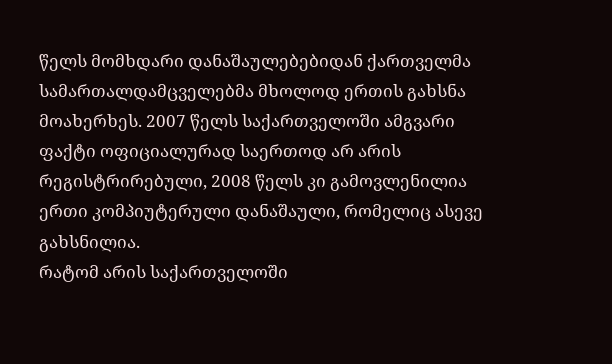წელს მომხდარი დანაშაულებებიდან ქართველმა სამართალდამცველებმა მხოლოდ ერთის გახსნა მოახერხეს. 2007 წელს საქართველოში ამგვარი ფაქტი ოფიციალურად საერთოდ არ არის რეგისტრირებული, 2008 წელს კი გამოვლენილია ერთი კომპიუტერული დანაშაული, რომელიც ასევე გახსნილია.
რატომ არის საქართველოში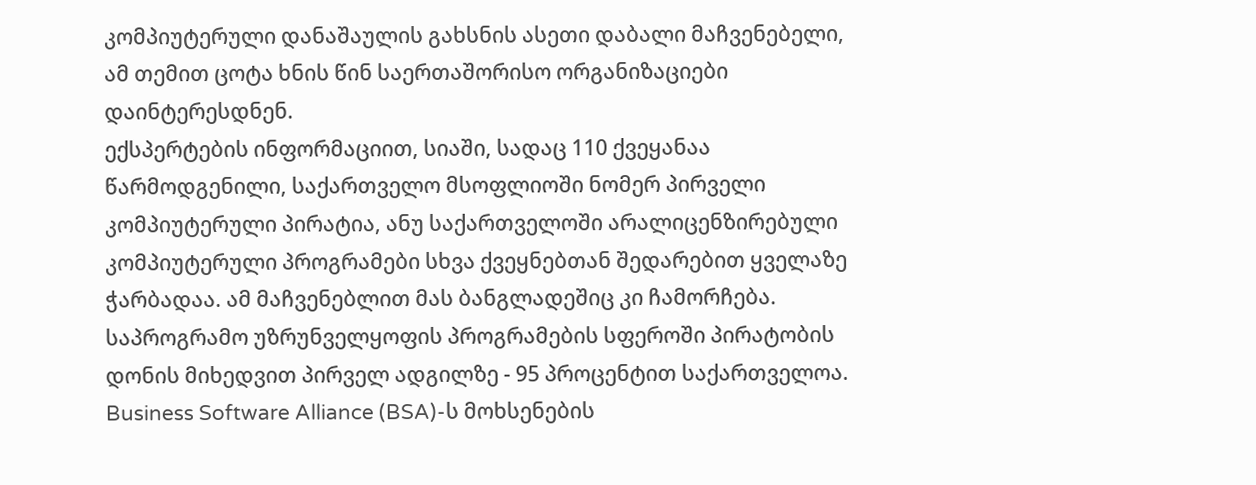კომპიუტერული დანაშაულის გახსნის ასეთი დაბალი მაჩვენებელი, ამ თემით ცოტა ხნის წინ საერთაშორისო ორგანიზაციები დაინტერესდნენ.
ექსპერტების ინფორმაციით, სიაში, სადაც 110 ქვეყანაა წარმოდგენილი, საქართველო მსოფლიოში ნომერ პირველი კომპიუტერული პირატია, ანუ საქართველოში არალიცენზირებული კომპიუტერული პროგრამები სხვა ქვეყნებთან შედარებით ყველაზე ჭარბადაა. ამ მაჩვენებლით მას ბანგლადეშიც კი ჩამორჩება. საპროგრამო უზრუნველყოფის პროგრამების სფეროში პირატობის დონის მიხედვით პირველ ადგილზე - 95 პროცენტით საქართველოა. Business Software Alliance (BSA)-ს მოხსენების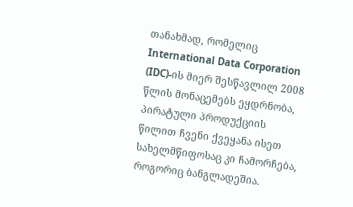თანახმად, რომელიც International Data Corporation (IDC)-ის მიერ შესწავლილ 2008 წლის მონაცემებს ეყდრნობა, პირატული პროდუქციის წილით ჩვენი ქვეყანა ისეთ სახელმწიფოსაც კი ჩამორჩება, როგორიც ბანგლადეშია.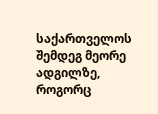საქართველოს შემდეგ მეორე ადგილზე, როგორც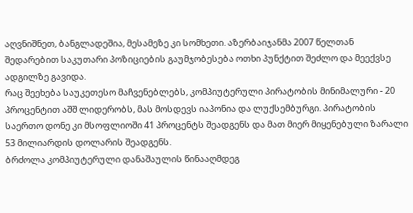აღვნიშნეთ, ბანგლადეშია, მესამეზე კი სომხეთი. აზერბაიჯანმა 2007 წელთან შედარებით საკუთარი პოზიციების გაუმჯობესება ოთხი პუნქტით შეძლო და მეექვსე ადგილზე გავიდა.
რაც შეეხება საუკეთესო მაჩვენებლებს, კომპიუტერული პირატობის მინიმალური - 20 პროცენტით აშშ ლიდერობს, მას მოსდევს იაპონია და ლუქსემბურგი. პირატობის საერთო დონე კი მსოფლიოში 41 პროცენტს შეადგენს და მათ მიერ მიყენებული ზარალი 53 მილიარდის დოლარის შეადგენს.
ბრძოლა კომპიუტერული დანაშაულის წინააღმდეგ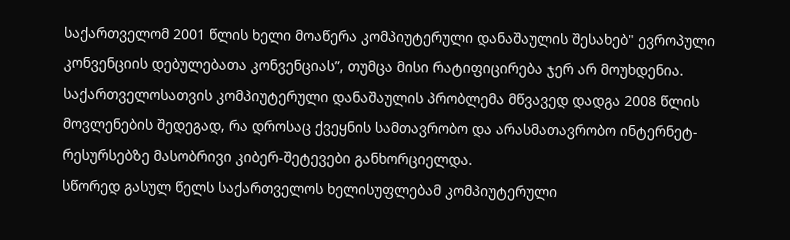საქართველომ 2001 წლის ხელი მოაწერა კომპიუტერული დანაშაულის შესახებ" ევროპული კონვენციის დებულებათა კონვენციას”, თუმცა მისი რატიფიცირება ჯერ არ მოუხდენია. საქართველოსათვის კომპიუტერული დანაშაულის პრობლემა მწვავედ დადგა 2008 წლის მოვლენების შედეგად, რა დროსაც ქვეყნის სამთავრობო და არასმათავრობო ინტერნეტ-რესურსებზე მასობრივი კიბერ-შეტევები განხორციელდა.
სწორედ გასულ წელს საქართველოს ხელისუფლებამ კომპიუტერული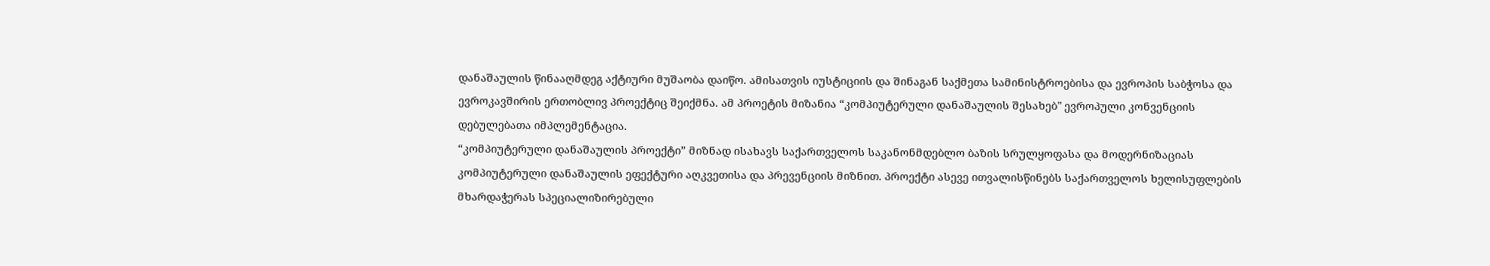დანაშაულის წინააღმდეგ აქტიური მუშაობა დაიწო. ამისათვის იუსტიციის და შინაგან საქმეთა სამინისტროებისა და ევროპის საბჭოსა და ევროკავშირის ერთობლივ პროექტიც შეიქმნა. ამ პროეტის მიზანია “კომპიუტერული დანაშაულის შესახებ" ევროპული კონვენციის დებულებათა იმპლემენტაცია.
“კომპიუტერული დანაშაულის პროექტი” მიზნად ისახავს საქართველოს საკანონმდებლო ბაზის სრულყოფასა და მოდერნიზაციას კომპიუტერული დანაშაულის ეფექტური აღკვეთისა და პრევენციის მიზნით. პროექტი ასევე ითვალისწინებს საქართველოს ხელისუფლების მხარდაჭერას სპეციალიზირებული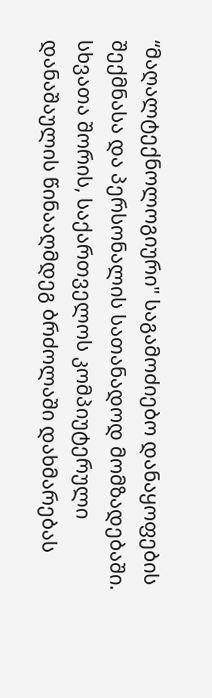“მაღალტექნოლოგიური" საგამოძიებო დანაყოფების შექმნასა და პერსონალის სათანადოდ მომზადებაში.
სხვათა შორის, საქართველოს კომპიუტერული დანაშაულის წინააღმდეგ ბრძოლაში დახმარებას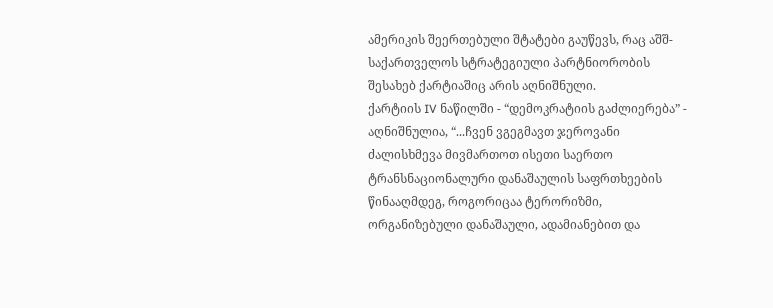ამერიკის შეერთებული შტატები გაუწევს, რაც აშშ-საქართველოს სტრატეგიული პარტნიორობის შესახებ ქარტიაშიც არის აღნიშნული.
ქარტიის IV ნაწილში - “დემოკრატიის გაძლიერება” - აღნიშნულია, “...ჩვენ ვგეგმავთ ჯეროვანი ძალისხმევა მივმართოთ ისეთი საერთო ტრანსნაციონალური დანაშაულის საფრთხეების წინააღმდეგ, როგორიცაა ტერორიზმი, ორგანიზებული დანაშაული, ადამიანებით და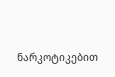ნარკოტიკებით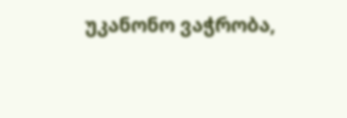უკანონო ვაჭრობა,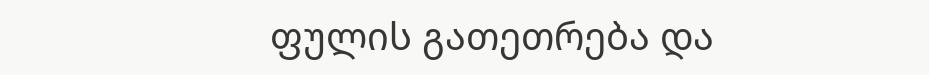ფულის გათეთრება და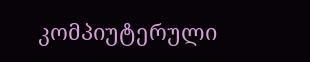კომპიუტერული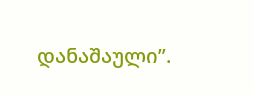დანაშაული”.